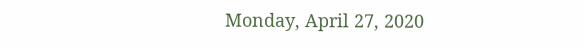Monday, April 27, 2020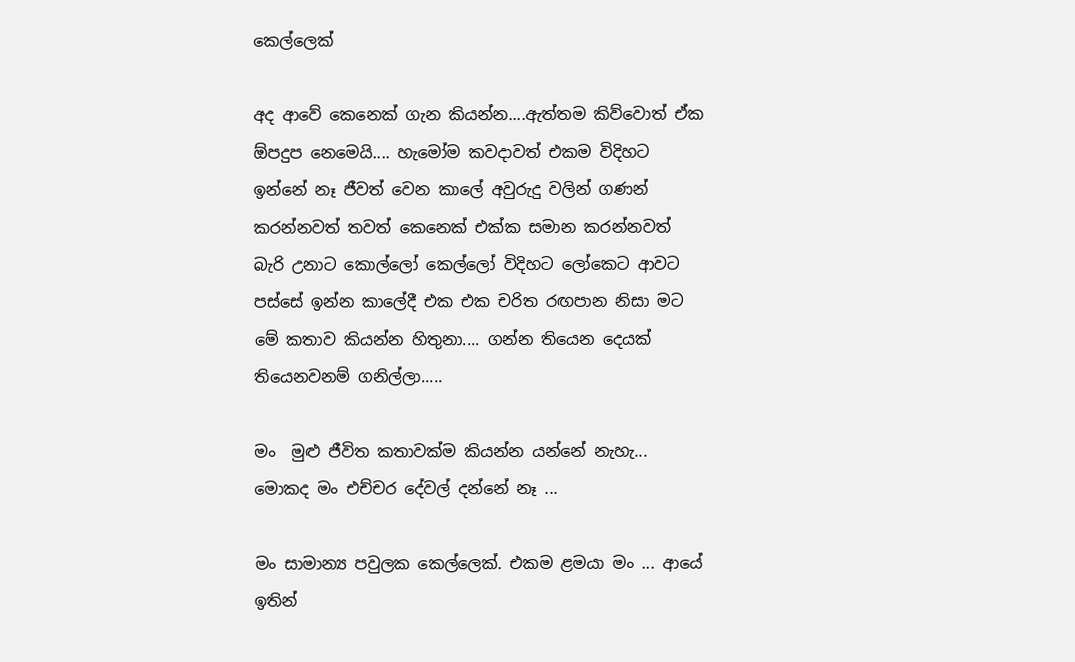කෙල්ලෙක්

අද ආවේ කෙනෙක් ගැන කියන්න....ඇත්තම කිව්වොත් ඒක ඕපදුප නෙමෙයි.... හැමෝම කවදාවත් එකම විදිහට ඉන්නේ නෑ ජීවත් වෙන කාලේ අවුරුදු වලින් ගණන් කරන්නවත් තවත් කෙනෙක් එක්ක සමාන කරන්නවත් බැරි උනාට කොල්ලෝ කෙල්ලෝ විදිහට ලෝකෙට ආවට පස්සේ ඉන්න කාලේදී එක එක චරිත රඟපාන නිසා මට මේ කතාව කියන්න හිතුනා.... ගන්න තියෙන දෙයක් තියෙනවනම් ගනිල්ලා.....

මං  මුළු ජීවිත කතාවක්ම කියන්න යන්නේ නැහැ... මොකද මං එච්චර දේවල් දන්නේ නෑ ...

මං සාමාන්‍ය පවුලක කෙල්ලෙක්. එකම ළමයා මං ... ආයේ ඉතින්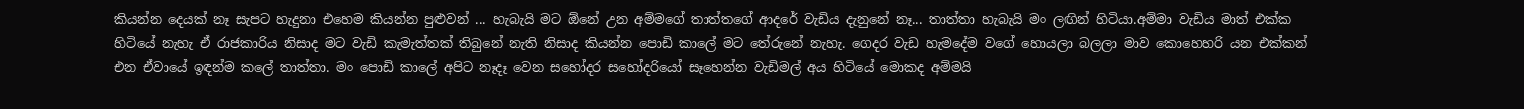කියන්න දෙයක් නෑ සැපට හැදුනා එහෙම කියන්න පුළුවන් ... හැබැයි මට ඕනේ උන අම්මගේ තාත්තගේ ආදරේ වැඩිය දැනුනේ නෑ... තාත්තා හැබැයි මං ලඟින් හිටියා.අම්මා වැඩිය මාත් එක්ක හිටියේ නැහැ ඒ රාජකාරිය නිසාද මට වැඩි කැමැත්තක් තිබුනේ නැති නිසාද කියන්න පොඩි කාලේ මට තේරුනේ නැහැ. ගෙදර වැඩ හැමදේම වගේ හොයලා බලලා මාව කොහෙහරි යන එක්කන් එන ඒවායේ ඉඳන්ම කලේ තාත්තා. මං පොඩි කාලේ අපිට නෑදෑ වෙන සහෝදර සහෝදරියෝ සෑහෙන්න වැඩිමල් අය හිටියේ මොකද අම්මයි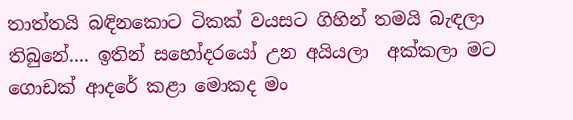තාත්තයි බඳිනකොට ටිකක් වයසට ගිහින් තමයි බැඳලා තිබුනේ.... ඉතින් සහෝදරයෝ උන අයියලා  අක්කලා මට ගොඩක් ආදරේ කළා මොකද මං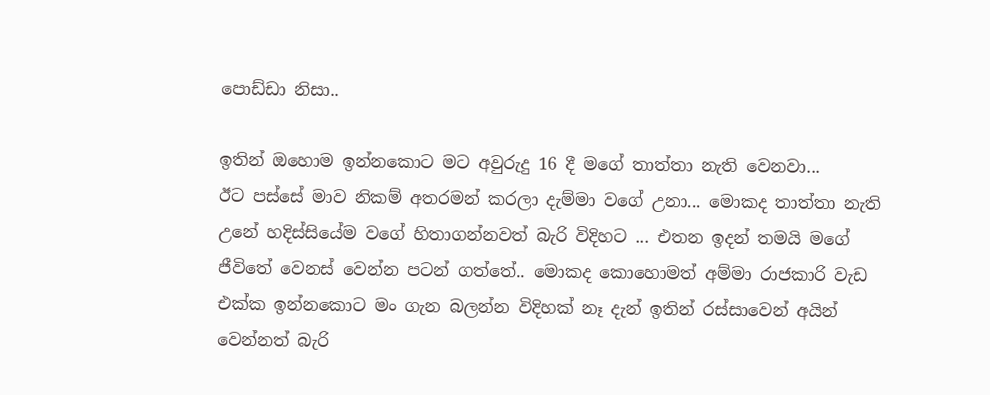පොඩ්ඩා නිසා..

ඉතින් ඔහොම ඉන්නකොට මට අවුරුදු 16 දී මගේ තාත්තා නැති වෙනවා...
ඊට පස්සේ මාව නිකම් අතරමන් කරලා දැම්මා වගේ උනා... මොකද තාත්තා නැති උනේ හදිස්සියේම වගේ හිතාගන්නවත් බැරි විදිහට ... එතන ඉදන් තමයි මගේ ජීවිතේ වෙනස් වෙන්න පටන් ගත්තේ.. මොකද කොහොමත් අම්මා රාජකාරි වැඩ එක්ක ඉන්නකොට මං ගැන බලන්න විදිහක් නෑ දැන් ඉතින් රස්සාවෙන් අයින් වෙන්නත් බැරි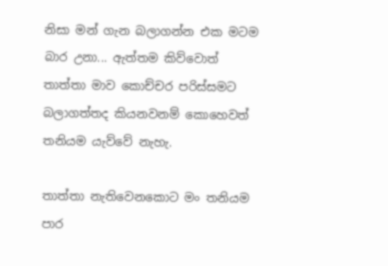නිසා මන් ගැන බලාගන්න එක මටම බාර උනා... ඇත්තම කිව්වොත් තාත්තා මාව කොච්චර පරිස්සමට බලාගත්තද කියනවනම් කොහෙවත් තනියම යැව්වේ නැහැ.

තාත්තා නැතිවෙනකොට මං තනියම පාර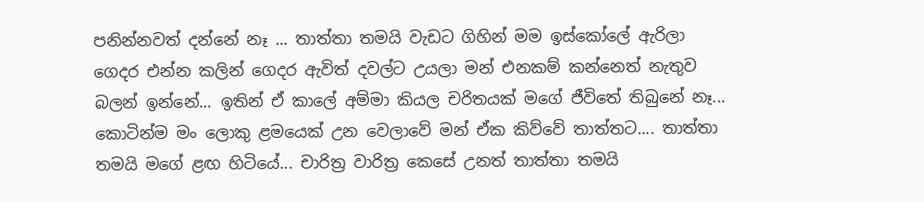පනින්නවත් දන්නේ නෑ ... තාත්තා තමයි වැඩට ගිහින් මම ඉස්කෝලේ ඇරිලා ගෙදර එන්න කලින් ගෙදර ඇවිත් දවල්ට උයලා මන් එනකම් කන්නෙත් නැතුව බලන් ඉන්නේ... ඉතින් ඒ කාලේ අම්මා කියල චරිතයක් මගේ ජීවිතේ තිබුනේ නෑ... කොටින්ම මං ලොකු ළමයෙක් උන වෙලාවේ මන් ඒක කිව්වේ තාත්තට.... තාත්තා තමයි මගේ ළඟ හිටියේ... චාරිත්‍ර වාරිත්‍ර කෙසේ උනත් තාත්තා තමයි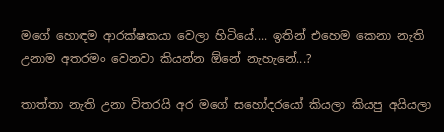මගේ හොඳම ආරක්ෂකයා වෙලා හිටියේ.... ඉතින් එහෙම කෙනා නැති උනාම අතරමං වෙනවා කියන්න ඕනේ නැහැනේ...?

තාත්තා නැති උනා විතරයි අර මගේ සහෝදරයෝ කියලා කියපු අයියලා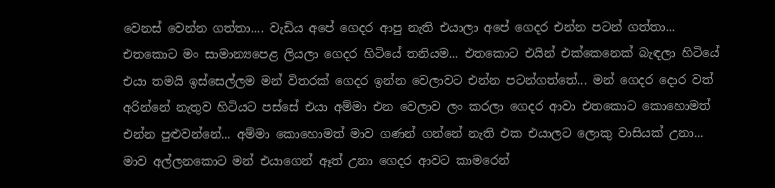වෙනස් වෙන්න ගත්තා.... වැඩිය අපේ ගෙදර ආපු නැති එයාලා අපේ ගෙදර එන්න පටන් ගත්තා... එතකොට මං සාමාන්‍යපෙළ ලියලා ගෙදර හිටියේ තනියම... එතකොට එයින් එක්කෙනෙක් බැඳලා හිටියේ එයා තමයි ඉස්සෙල්ලම මන් විතරක් ගෙදර ඉන්න වෙලාවට එන්න පටන්ගත්තේ... මන් ගෙදර දොර වත් අරින්නේ නැතුව හිටියට පස්සේ එයා අම්මා එන වෙලාව ලං කරලා ගෙදර ආවා එතකොට කොහොමත් එන්න පුළුවන්නේ... අම්මා කොහොමත් මාව ගණන් ගන්නේ නැති එක එයාලට ලොකු වාසියක් උනා... මාව අල්ලනකොට මන් එයාගෙන් ඈත් උනා ගෙදර ආවට කාමරෙන්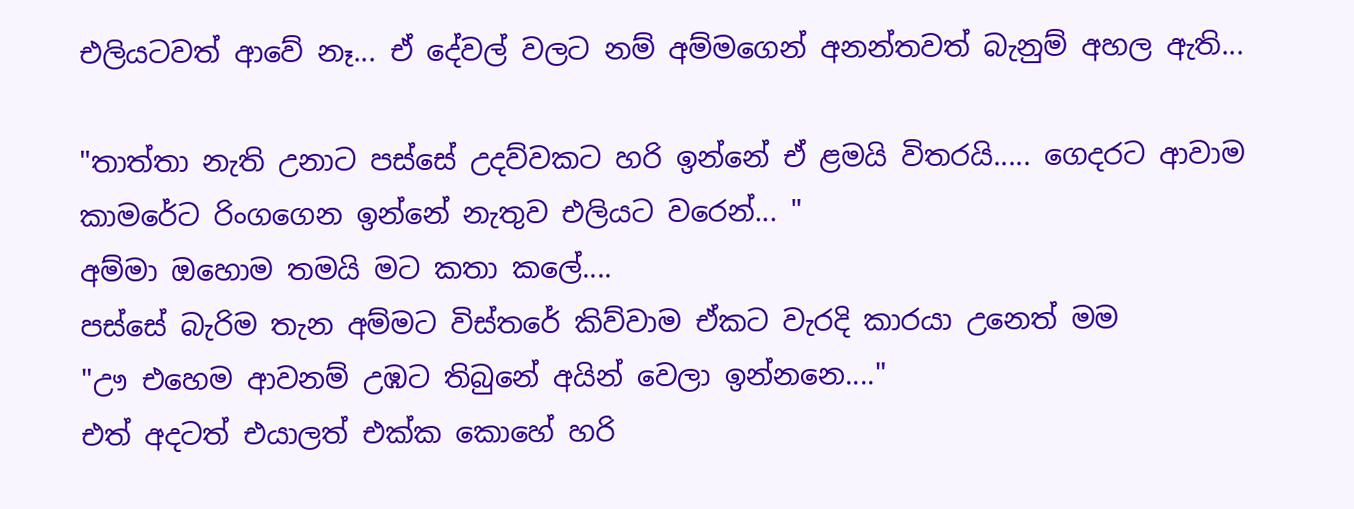එලියටවත් ආවේ නෑ... ඒ දේවල් වලට නම් අම්මගෙන් අනන්තවත් බැනුම් අහල ඇති...

"තාත්තා නැති උනාට පස්සේ උදව්වකට හරි ඉන්නේ ඒ ළමයි විතරයි..... ගෙදරට ආවාම කාමරේට රිංගගෙන ඉන්නේ නැතුව එලියට වරෙන්... "
අම්මා ඔහොම තමයි මට කතා කලේ....
පස්සේ බැරිම තැන අම්මට විස්තරේ කිව්වාම ඒකට වැරදි කාරයා උනෙත් මම
"ඌ එහෙම ආවනම් උඹට තිබුනේ අයින් වෙලා ඉන්නනෙ...."
එත් අදටත් එයාලත් එක්ක කොහේ හරි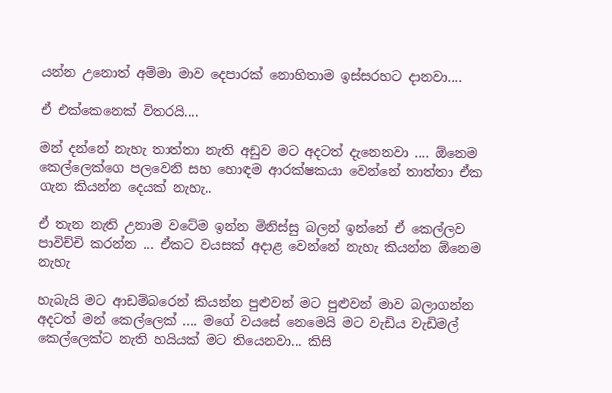යන්න උනොත් අම්මා මාව දෙපාරක් නොහිතාම ඉස්සරහට දානවා....

ඒ එක්කෙනෙක් විතරයි....

මන් දන්නේ නැහැ තාත්තා නැති අඩුව මට අදටත් දැනෙනවා .... ඕනෙම කෙල්ලෙක්ගෙ පලවෙනි සහ හොඳම ආරක්ෂකයා වෙන්නේ තාත්තා ඒක ගැන කියන්න දෙයක් නැහැ..

ඒ තැන නැති උනාම වටේම ඉන්න මිනිස්සු බලන් ඉන්නේ ඒ කෙල්ලව පාවිච්චි කරන්න ... ඒකට වයසක් අදාළ වෙන්නේ නැහැ කියන්න ඕනෙම නැහැ

හැබැයි මට ආඩම්බරෙන් කියන්න පුළුවන් මට පුළුවන් මාව බලාගන්න අදටත් මන් කෙල්ලෙක් .... මගේ වයසේ නෙමෙයි මට වැඩිය වැඩිමල් කෙල්ලෙක්ට නැති හයියක් මට තියෙනවා... කිසි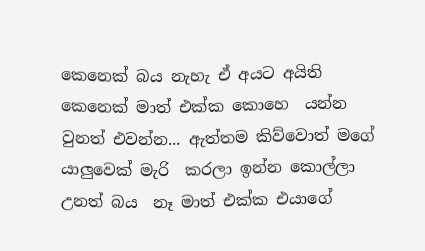කෙනෙක් බය නැහැ ඒ අයට අයිති කෙනෙක් මාත් එක්ක කොහෙ  යන්න වුනත් එවන්න... ඇත්තම කිව්වොත් මගේ යාලුවෙක් මැරි  කරලා ඉන්න කොල්ලා උනත් බය  නෑ මාත් එක්ක එයාගේ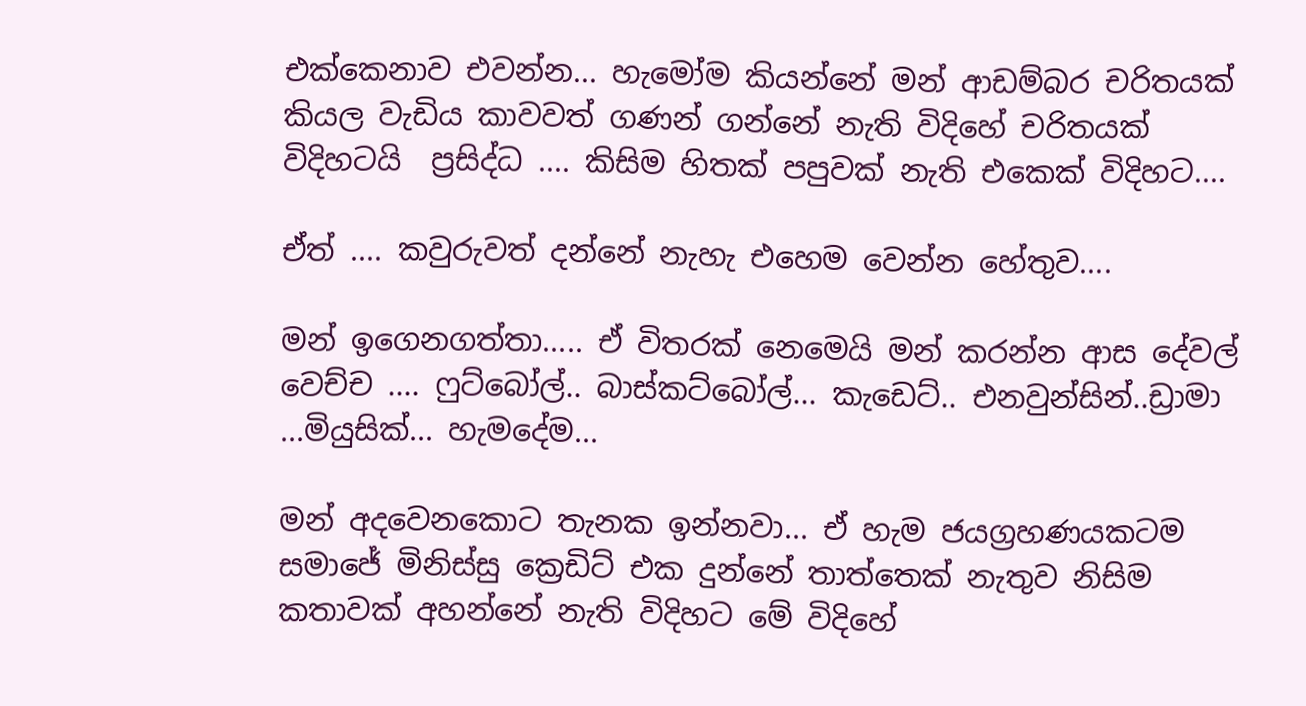එක්කෙනාව එවන්න... හැමෝම කියන්නේ මන් ආඩම්බර චරිතයක් කියල වැඩිය කාවවත් ගණන් ගන්නේ නැති විදිහේ චරිතයක් විදිහටයි  ප්‍රසිද්ධ .... කිසිම හිතක් පපුවක් නැති එකෙක් විදිහට....

ඒත් .... කවුරුවත් දන්නේ නැහැ එහෙම වෙන්න හේතුව....

මන් ඉගෙනගත්තා..... ඒ විතරක් නෙමෙයි මන් කරන්න ආස දේවල් වෙච්ච .... ෆුට්බෝල්.. බාස්කට්බෝල්... කැඩෙට්.. එනවුන්සින්..ඩ්‍රාමා ...මියුසික්... හැමදේම...

මන් අදවෙනකොට තැනක ඉන්නවා... ඒ හැම ජයග්‍රහණයකටම සමාජේ මිනිස්සු ක්‍රෙඩිට් එක දුන්නේ තාත්තෙක් නැතුව නිසිම කතාවක් අහන්නේ නැති විදිහට මේ විදිහේ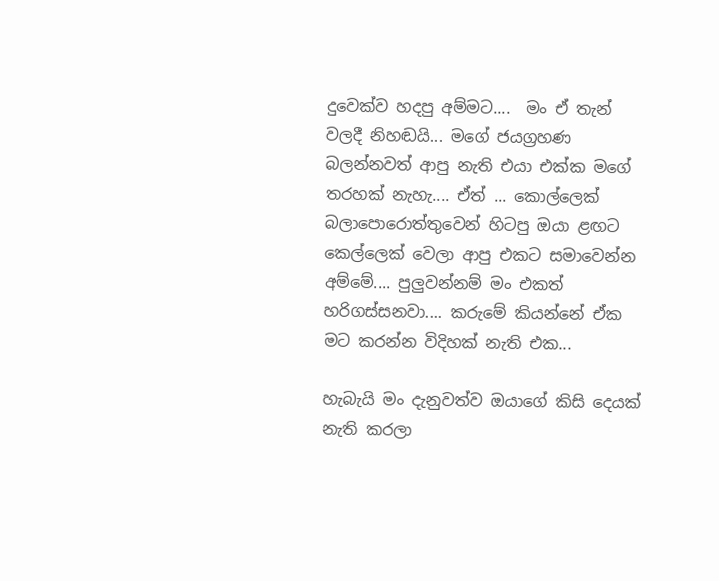දුවෙක්ව හදපු අම්මට....  මං ඒ තැන් වලදී නිහඬයි... මගේ ජයග්‍රහණ බලන්නවත් ආපු නැති එයා එක්ක මගේ තරහක් නැහැ.... ඒත් ... කොල්ලෙක් බලාපොරොත්තුවෙන් හිටපු ඔයා ළඟට කෙල්ලෙක් වෙලා ආපු එකට සමාවෙන්න අම්මේ.... පුලුවන්නම් මං එකත් හරිගස්සනවා.... කරුමේ කියන්නේ ඒක මට කරන්න විදිහක් නැති එක...

හැබැයි මං දැනුවත්ව ඔයාගේ කිසි දෙයක් නැති කරලා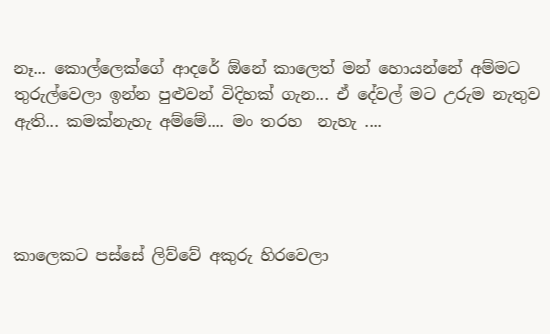නෑ... කොල්ලෙක්ගේ ආදරේ ඕනේ කාලෙත් මන් හොයන්නේ අම්මට තුරුල්වෙලා ඉන්න පුළුවන් විදිහක් ගැන... ඒ දේවල් මට උරුම නැතුව ඇති... කමක්නැහැ අම්මේ.... මං තරහ  නැහැ ....




කාලෙකට පස්සේ ලිව්වේ අකුරු හිරවෙලා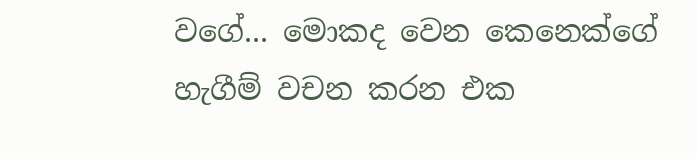වගේ... මොකද වෙන කෙනෙක්ගේ හැගීම් වචන කරන එක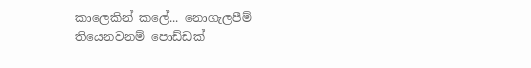කාලෙකින් කලේ... නොගැලපීම් තියෙනවනම් පොඩ්ඩක්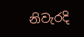නිවැරදි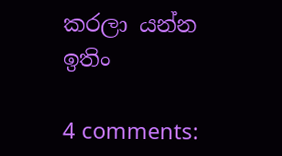කරලා යන්න ඉතිං

4 comments: